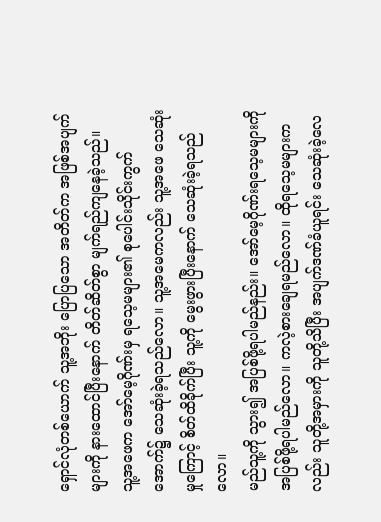ရှောင်လုံတစ်ယောက် သူ့အဘိုး ပြောပြသော အတိတ်က အဖြစ်အပျက်များကို နားထောင်ပြီးနောက် တိတ်ဆိတ်စွာ မျက်ရည်ကျနေခဲ့သည်။
သူ့အဖေက အော်မေ့ဂိုဏ်းမှ ရသေ့မများ၏ စုပေါင်းသိုင်းကွက်အောက်၌ သေဆုံးခဲ့ရသည်လော။ သူ့အမေကလည်း သူ့အဖေ သေဆုံးမှုကြောင့် စိတ်ထိခိုက်ပြီး သူ့ကို မွေးဖွားပြီးနောက် သေဆုံးခဲ့ရသည်လော။
မည်သူ့ကို သွား၍ အပြစ်ဖို့ရပါမည်နည်း။ အော်မေ့ဂိုဏ်းရသေ့မများကို အပြစ်ဖို့ရပါမည်လော။ ကလဲ့စားချေရမည်လော။ ထိုရသေ့မများကလည်း သူတို့အမှားကို သူတို့သိပြီး အပျက်ဒဏ်ခံယူရင်း သေဆုံးခဲ့လေ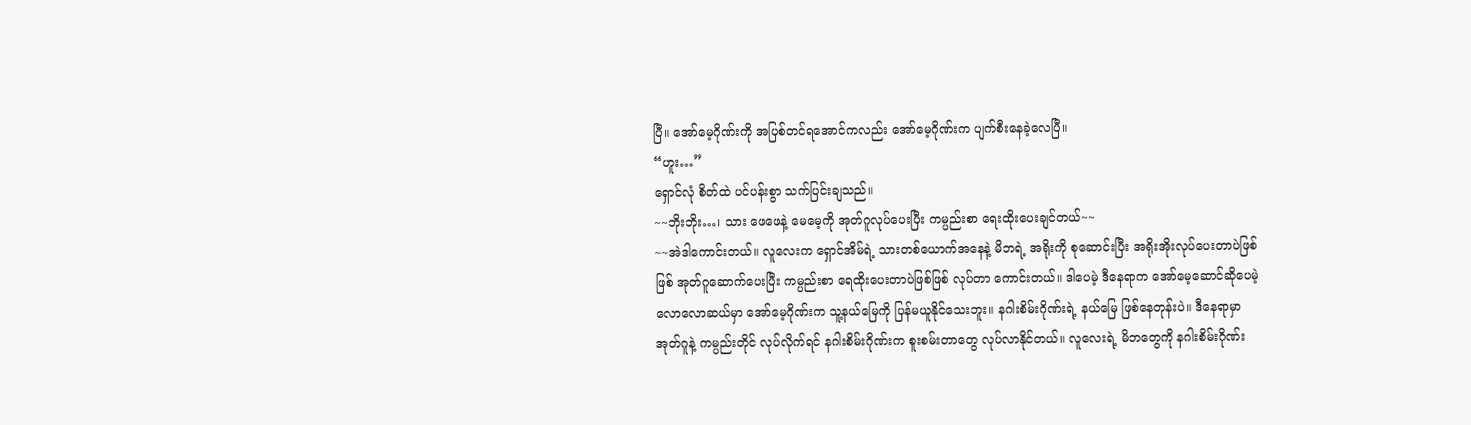ပြီ။ အော်မေ့ဂိုဏ်းကို အပြစ်တင်ရအောင်ကလည်း အော်မေ့ဂိုဏ်းက ပျက်စီးနေခဲ့လေပြီ။
“ဟူး…”
ရှောင်လုံ စိတ်ထဲ ပင်ပန်းစွာ သက်ပြင်းချသည်။
~~ဘိုးဘိုး…၊ သား ဖေဖေနဲ့ မေမေ့ကို အုတ်ဂူလုပ်ပေးပြီး ကမ္ပည်းစာ ရေးထိုးပေးချင်တယ်~~
~~အဲဒါကောင်းတယ်။ လူလေးက ရှောင်အိမ်ရဲ့ သားတစ်ယောက်အနေနဲ့ မိဘရဲ့ အရိုးကို စုဆောင်းပြီး အရိုးအိုးလုပ်ပေးတာပဲဖြစ်ဖြစ် အုတ်ဂူဆောက်ပေးပြီး ကမ္ပည်းစာ ရေထိုးပေးတာပဲဖြစ်ဖြစ် လုပ်တာ ကောင်းတယ်။ ဒါပေမဲ့ ဒီနေရာက အော်မေ့ဆောင်ဆိုပေမဲ့ လောလောဆယ်မှာ အော်မေ့ဂိုဏ်းက သူ့နယ်မြေကို ပြန်မယူနိုင်သေးဘူး။ နဂါးစိမ်းဂိုဏ်းရဲ့ နယ်မြေ ဖြစ်နေတုန်းပဲ။ ဒီနေရာမှာ အုတ်ဂူနဲ့ ကမ္ပည်းတိုင် လုပ်လိုက်ရင် နဂါးစိမ်းဂိုဏ်းက စူးစမ်းတာတွေ လုပ်လာနိုင်တယ်။ လူလေးရဲ့ မိဘတွေကို နဂါးစိမ်းဂိုဏ်း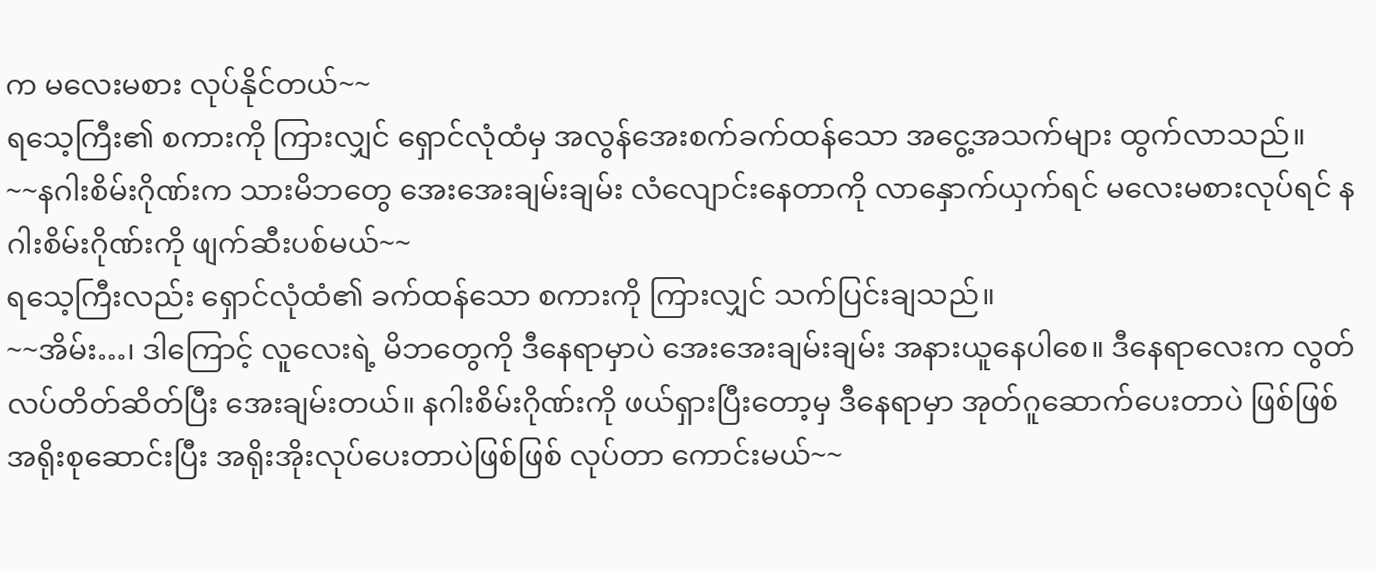က မလေးမစား လုပ်နိုင်တယ်~~
ရသေ့ကြီး၏ စကားကို ကြားလျှင် ရှောင်လုံထံမှ အလွန်အေးစက်ခက်ထန်သော အငွေ့အသက်များ ထွက်လာသည်။
~~နဂါးစိမ်းဂိုဏ်းက သားမိဘတွေ အေးအေးချမ်းချမ်း လံလျောင်းနေတာကို လာနှောက်ယှက်ရင် မလေးမစားလုပ်ရင် နဂါးစိမ်းဂိုဏ်းကို ဖျက်ဆီးပစ်မယ်~~
ရသေ့ကြီးလည်း ရှောင်လုံထံ၏ ခက်ထန်သော စကားကို ကြားလျှင် သက်ပြင်းချသည်။
~~အိမ်း…၊ ဒါကြောင့် လူလေးရဲ့ မိဘတွေကို ဒီနေရာမှာပဲ အေးအေးချမ်းချမ်း အနားယူနေပါစေ။ ဒီနေရာလေးက လွတ်လပ်တိတ်ဆိတ်ပြီး အေးချမ်းတယ်။ နဂါးစိမ်းဂိုဏ်းကို ဖယ်ရှားပြီးတော့မှ ဒီနေရာမှာ အုတ်ဂူဆောက်ပေးတာပဲ ဖြစ်ဖြစ် အရိုးစုဆောင်းပြီး အရိုးအိုးလုပ်ပေးတာပဲဖြစ်ဖြစ် လုပ်တာ ကောင်းမယ်~~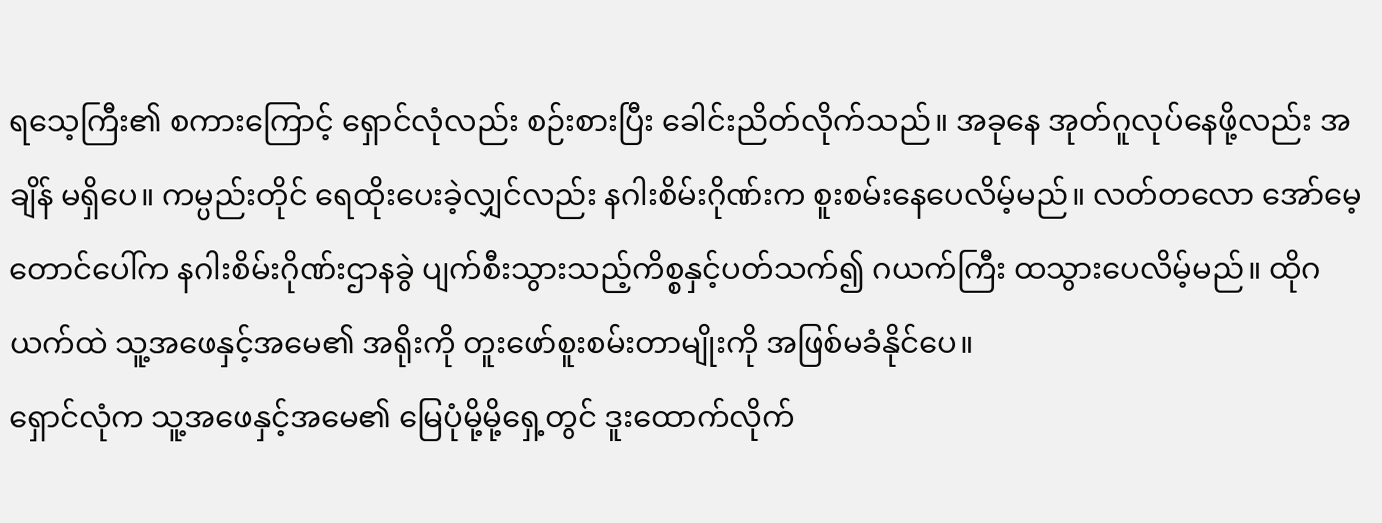ရသေ့ကြီး၏ စကားကြောင့် ရှောင်လုံလည်း စဉ်းစားပြီး ခေါင်းညိတ်လိုက်သည်။ အခုနေ အုတ်ဂူလုပ်နေဖို့လည်း အချိန် မရှိပေ။ ကမ္ပည်းတိုင် ရေထိုးပေးခဲ့လျှင်လည်း နဂါးစိမ်းဂိုဏ်းက စူးစမ်းနေပေလိမ့်မည်။ လတ်တလော အော်မေ့တောင်ပေါ်က နဂါးစိမ်းဂိုဏ်းဌာနခွဲ ပျက်စီးသွားသည့်ကိစ္စနှင့်ပတ်သက်၍ ဂယက်ကြီး ထသွားပေလိမ့်မည်။ ထိုဂယက်ထဲ သူ့အဖေနှင့်အမေ၏ အရိုးကို တူးဖော်စူးစမ်းတာမျိုးကို အဖြစ်မခံနိုင်ပေ။
ရှောင်လုံက သူ့အဖေနှင့်အမေ၏ မြေပုံမို့မို့ရှေ့တွင် ဒူးထောက်လိုက်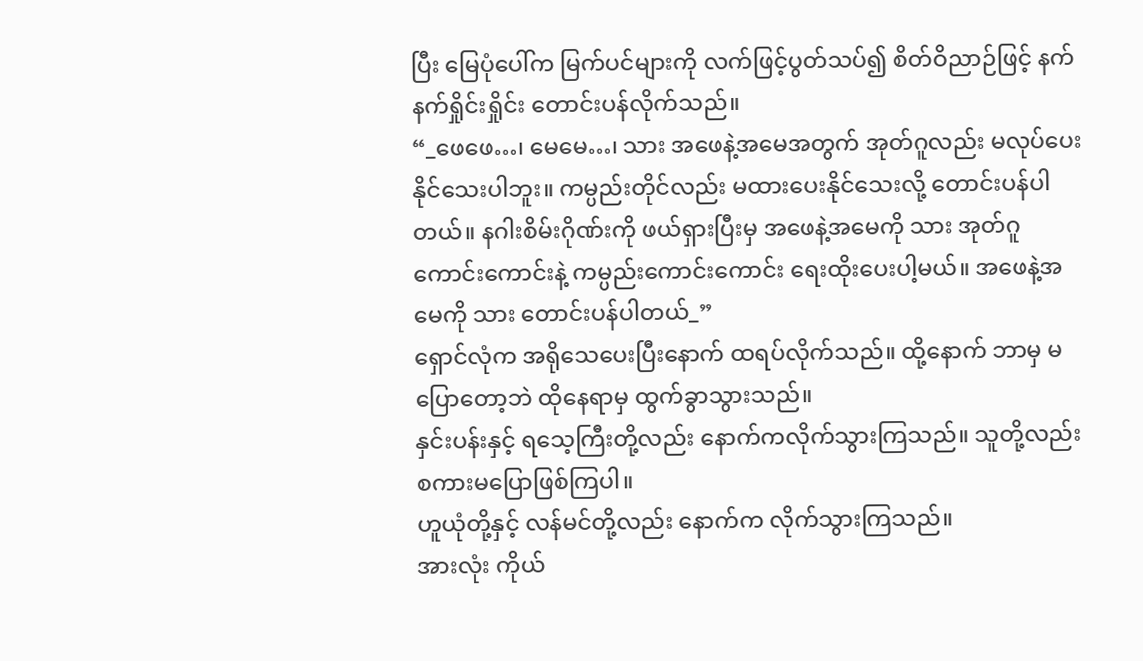ပြီး မြေပုံပေါ်က မြက်ပင်များကို လက်ဖြင့်ပွတ်သပ်၍ စိတ်ဝိညာဉ်ဖြင့် နက်နက်ရှိုင်းရှိုင်း တောင်းပန်လိုက်သည်။
“_ဖေဖေ…၊ မေမေ…၊ သား အဖေနဲ့အမေအတွက် အုတ်ဂူလည်း မလုပ်ပေးနိုင်သေးပါဘူး။ ကမ္ပည်းတိုင်လည်း မထားပေးနိုင်သေးလို့ တောင်းပန်ပါတယ်။ နဂါးစိမ်းဂိုဏ်းကို ဖယ်ရှားပြီးမှ အဖေနဲ့အမေကို သား အုတ်ဂူကောင်းကောင်းနဲ့ ကမ္ပည်းကောင်းကောင်း ရေးထိုးပေးပါ့မယ်။ အဖေနဲ့အမေကို သား တောင်းပန်ပါတယ်_”
ရှောင်လုံက အရိုသေပေးပြီးနောက် ထရပ်လိုက်သည်။ ထို့နောက် ဘာမှ မပြောတော့ဘဲ ထိုနေရာမှ ထွက်ခွာသွားသည်။
နှင်းပန်းနှင့် ရသေ့ကြီးတို့လည်း နောက်ကလိုက်သွားကြသည်။ သူတို့လည်း စကားမပြောဖြစ်ကြပါ။
ဟူယုံတို့နှင့် လန်မင်တို့လည်း နောက်က လိုက်သွားကြသည်။
အားလုံး ကိုယ်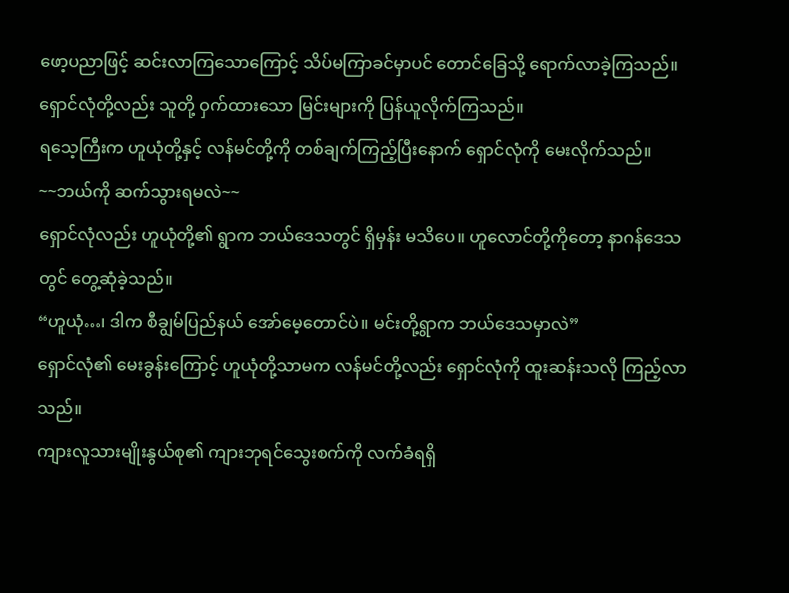ဖော့ပညာဖြင့် ဆင်းလာကြသောကြောင့် သိပ်မကြာခင်မှာပင် တောင်ခြေသို့ ရောက်လာခဲ့ကြသည်။
ရှောင်လုံတို့လည်း သူတို့ ဝှက်ထားသော မြင်းများကို ပြန်ယူလိုက်ကြသည်။
ရသေ့ကြီးက ဟူယုံတို့နှင့် လန်မင်တို့ကို တစ်ချက်ကြည့်ပြီးနောက် ရှောင်လုံကို မေးလိုက်သည်။
~~ဘယ်ကို ဆက်သွားရမလဲ~~
ရှောင်လုံလည်း ဟူယုံတို့၏ ရွာက ဘယ်ဒေသတွင် ရှိမှန်း မသိပေ။ ဟူလောင်တို့ကိုတော့ နာဂန်ဒေသတွင် တွေ့ဆုံခဲ့သည်။
“ဟူယုံ…၊ ဒါက စီချွမ်ပြည်နယ် အော်မေ့တောင်ပဲ။ မင်းတို့ရွာက ဘယ်ဒေသမှာလဲ”
ရှောင်လုံ၏ မေးခွန်းကြောင့် ဟူယုံတို့သာမက လန်မင်တို့လည်း ရှောင်လုံကို ထူးဆန်းသလို ကြည့်လာသည်။
ကျားလူသားမျိုးနွယ်စု၏ ကျားဘုရင်သွေးစက်ကို လက်ခံရရှိ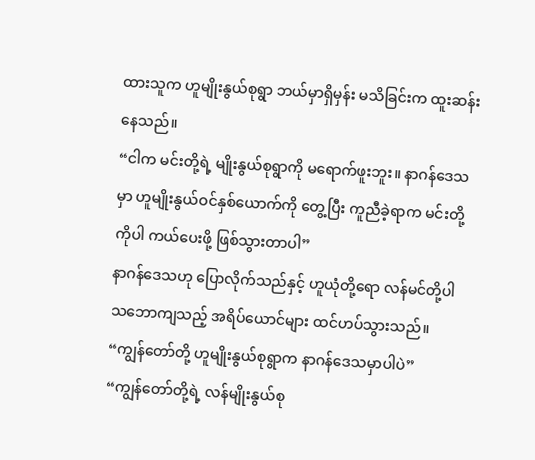ထားသူက ဟူမျိုးနွယ်စုရွာ ဘယ်မှာရှိမှန်း မသိခြင်းက ထူးဆန်းနေသည်။
“ငါက မင်းတို့ရဲ့ မျိုးနွယ်စုရွာကို မရောက်ဖူးဘူး။ နာဂန်ဒေသမှာ ဟူမျိုးနွယ်ဝင်နှစ်ယောက်ကို တွေ့ပြီး ကူညီခဲ့ရာက မင်းတို့ကိုပါ ကယ်ပေးဖို့ ဖြစ်သွားတာပါ”
နာဂန်ဒေသဟု ပြောလိုက်သည်နှင့် ဟူယုံတို့ရော လန်မင်တို့ပါ သဘောကျသည့် အရိပ်ယောင်များ ထင်ဟပ်သွားသည်။
“ကျွန်တော်တို့ ဟူမျိုးနွယ်စုရွာက နာဂန်ဒေသမှာပါပဲ”
“ကျွန်တော်တို့ရဲ့ လန်မျိုးနွယ်စု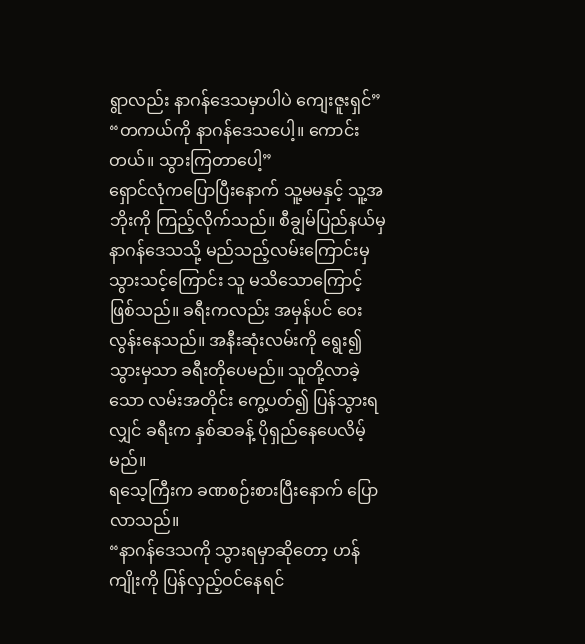ရွာလည်း နာဂန်ဒေသမှာပါပဲ ကျေးဇူးရှင်”
“တကယ်ကို နာဂန်ဒေသပေါ့။ ကောင်းတယ်။ သွားကြတာပေါ့”
ရှောင်လုံကပြောပြီးနောက် သူ့မမနှင့် သူ့အဘိုးကို ကြည့်လိုက်သည်။ စီချွမ်ပြည်နယ်မှ နာဂန်ဒေသသို့ မည်သည့်လမ်းကြောင်းမှ သွားသင့်ကြောင်း သူ မသိသောကြောင့် ဖြစ်သည်။ ခရီးကလည်း အမှန်ပင် ဝေးလွန်းနေသည်။ အနီးဆုံးလမ်းကို ရွေး၍ သွားမှသာ ခရီးတိုပေမည်။ သူတို့လာခဲ့သော လမ်းအတိုင်း ကွေ့ပတ်၍ ပြန်သွားရလျှင် ခရီးက နှစ်ဆခန့် ပိုရှည်နေပေလိမ့်မည်။
ရသေ့ကြီးက ခဏစဉ်းစားပြီးနောက် ပြောလာသည်။
“နာဂန်ဒေသကို သွားရမှာဆိုတော့ ဟန်ကျိုးကို ပြန်လှည့်ဝင်နေရင်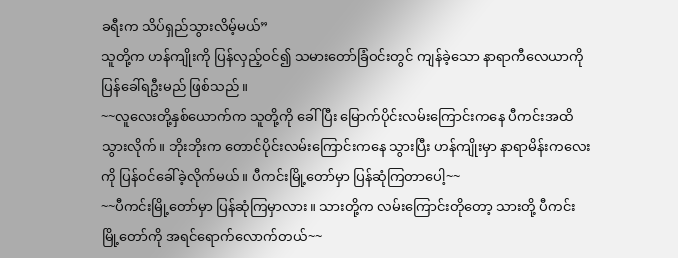ခရီးက သိပ်ရှည်သွားလိမ့်မယ်”
သူတို့က ဟန်ကျိုးကို ပြန်လှည့်ဝင်၍ သမားတော်ခြံဝင်းတွင် ကျန်ခဲ့သော နာရာကီလေယာကို ပြန်ခေါ်ရဦးမည် ဖြစ်သည်။
~~လူလေးတို့နှစ်ယောက်က သူတို့ကို ခေါ်ပြီး မြောက်ပိုင်းလမ်းကြောင်းကနေ ပီကင်းအထိ သွားလိုက်။ ဘိုးဘိုးက တောင်ပိုင်းလမ်းကြောင်းကနေ သွားပြီး ဟန်ကျိုးမှာ နာရာမိန်းကလေးကို ပြန်ဝင်ခေါ်ခဲ့လိုက်မယ်။ ပီကင်းမြို့တော်မှာ ပြန်ဆုံကြတာပေါ့~~
~~ပီကင်းမြို့တော်မှာ ပြန်ဆုံကြမှာလား။ သားတို့က လမ်းကြောင်းတိုတော့ သားတို့ ပီကင်းမြို့တော်ကို အရင်ရောက်လောက်တယ်~~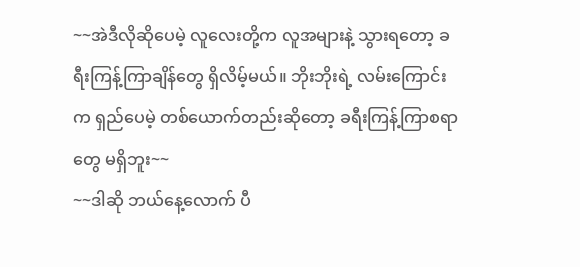~~အဲဒီလိုဆိုပေမဲ့ လူလေးတို့က လူအများနဲ့ သွားရတော့ ခရီးကြန့်ကြာချိန်တွေ ရှိလိမ့်မယ်။ ဘိုးဘိုးရဲ့ လမ်းကြောင်းက ရှည်ပေမဲ့ တစ်ယောက်တည်းဆိုတော့ ခရီးကြန့်ကြာစရာတွေ မရှိဘူး~~
~~ဒါဆို ဘယ်နေ့လောက် ပီ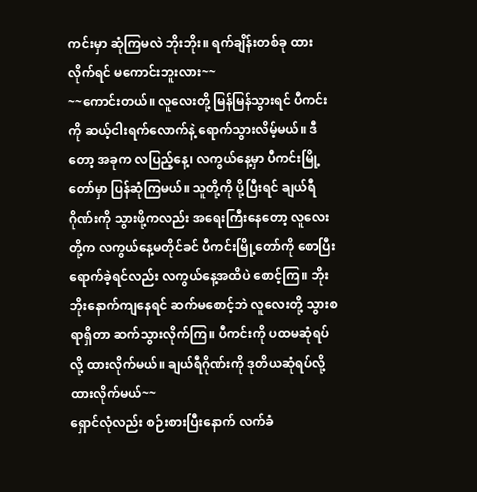ကင်းမှာ ဆုံကြမလဲ ဘိုးဘိုး။ ရက်ချိန်းတစ်ခု ထားလိုက်ရင် မကောင်းဘူးလား~~
~~ကောင်းတယ်။ လူလေးတို့ မြန်မြန်သွားရင် ပီကင်းကို ဆယ့်ငါးရက်လောက်နဲ့ ရောက်သွားလိမ့်မယ်။ ဒီတော့ အခုက လပြည့်နေ့၊ လကွယ်နေ့မှာ ပီကင်းမြို့တော်မှာ ပြန်ဆုံကြမယ်။ သူတို့ကို ပို့ပြီးရင် ချယ်ရီဂိုဏ်းကို သွားဖို့ကလည်း အရေးကြီးနေတော့ လူလေးတို့က လကွယ်နေ့မတိုင်ခင် ပီကင်းမြို့တော်ကို စောပြီး ရောက်ခဲ့ရင်လည်း လကွယ်နေ့အထိပဲ စောင့်ကြ။ ဘိုးဘိုးနောက်ကျနေရင် ဆက်မစောင့်ဘဲ လူလေးတို့ သွားစရာရှိတာ ဆက်သွားလိုက်ကြ။ ပီကင်းကို ပထမဆုံရပ်လို့ ထားလိုက်မယ်။ ချယ်ရီဂိုဏ်းကို ဒုတိယဆုံရပ်လို့ ထားလိုက်မယ်~~
ရှောင်လုံလည်း စဉ်းစားပြီးနောက် လက်ခံ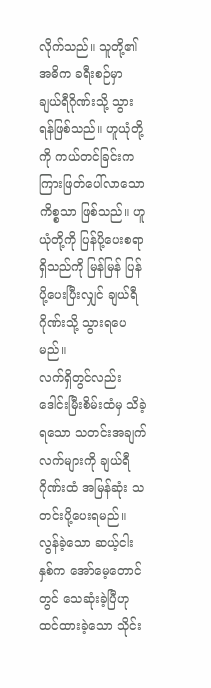လိုက်သည်။ သူတို့၏ အဓိက ခရီးစဉ်မှာ ချယ်ရီဂိုဏ်းသို့ သွားရန်ဖြစ်သည်။ ဟူယုံတို့ကို ကယ်တင်ခြင်းက ကြားဖြတ်ပေါ်လာသော ကိစ္စသာ ဖြစ်သည်။ ဟူယုံတို့ကို ပြန်ပို့ပေးစရာရှိသည်ကို မြန်မြန် ပြန်ပို့ပေးပြီးလျှင် ချယ်ရီဂိုဏ်းသို့ သွားရပေမည်။
လက်ရှိတွင်လည်း ဒေါင်းမြီးစိမ်းထံမှ သိခဲ့ရသော သတင်းအချက်လက်များကို ချယ်ရီဂိုဏ်းထံ အမြန်ဆုံး သတင်းပို့ပေးရမည်။ လွန်ခဲ့သော ဆယ့်ငါးနှစ်က အော်မေ့တောင်တွင် သေဆုံးခဲ့ပြီဟု ထင်ထားခဲ့သော သိုင်း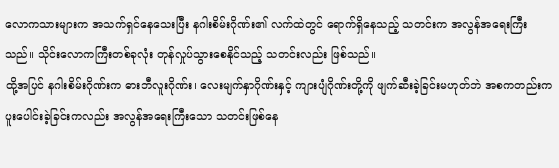လောကသားများက အသက်ရှင်နေသေးပြီး နဂါးစိမ်းဂိုဏ်း၏ လက်ထဲတွင် ရောက်ရှိနေသည့် သတင်းက အလွန်အရေးကြီးသည်။ သိုင်းလောကကြီးတစ်ခုလုံး တုန်လှုပ်သွားစေနိုင်သည့် သတင်းလည်း ဖြစ်သည်။
ထို့အပြင် နဂါးစိမ်းဂိုဏ်းက ဓားဘီလူးဂိုဏ်း၊ လေးမျက်နှာဂိုဏ်းနှင့် ကျားပျံဂိုဏ်းတို့ကို ဖျက်ဆီးခဲ့ခြင်းမဟုတ်ဘဲ အစကတည်းက ပူးပေါင်းခဲ့ခြင်းကလည်း အလွန်အရေးကြီးသော သတင်းဖြစ်နေ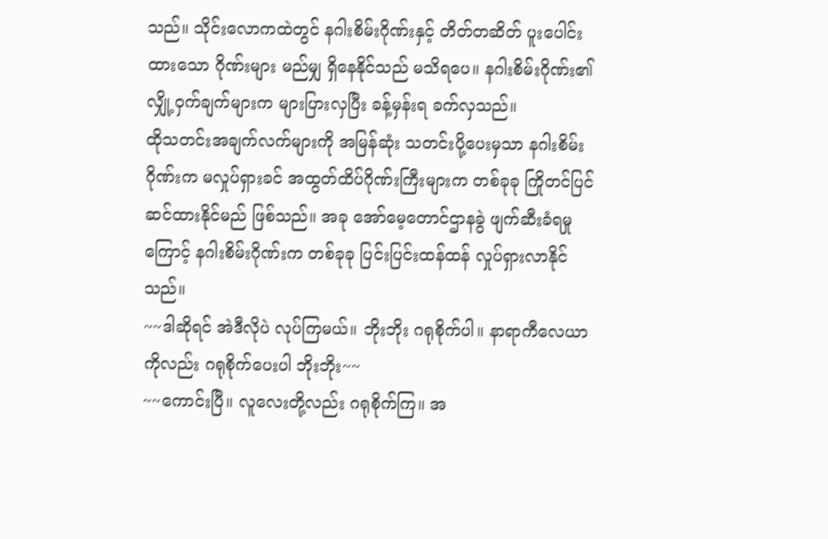သည်။ သိုင်းလောကထဲတွင် နဂါးစိမ်းဂိုဏ်းနှင့် တိတ်တဆိတ် ပူးပေါင်းထားသော ဂိုဏ်းများ မည်မျှ ရှိနေနိုင်သည် မသိရပေ။ နဂါးစိမ်းဂိုဏ်း၏ လျှို့ဝှက်ချက်များက များပြားလှပြီး ခန့်မှန်းရ ခက်လှသည်။
ထိုသတင်းအချက်လက်များကို အမြန်ဆုံး သတင်းပို့ပေးမှသာ နဂါးစိမ်းဂိုဏ်းက မလှုပ်ရှားခင် အထွတ်ထိပ်ဂိုဏ်းကြီးများက တစ်ခုခု ကြိုတင်ပြင်ဆင်ထားနိုင်မည် ဖြစ်သည်။ အခု အော်မေ့တောင်ဌာနခွဲ ဖျက်ဆီးခံရမှုကြောင့် နဂါးစိမ်းဂိုဏ်းက တစ်ခုခု ပြင်းပြင်းထန်ထန် လှုပ်ရှားလာနိုင်သည်။
~~ဒါဆိုရင် အဲဒီလိုပဲ လုပ်ကြမယ်။ ဘိုးဘိုး ဂရုစိုက်ပါ။ နာရာကီလေယာကိုလည်း ဂရုစိုက်ပေးပါ ဘိုးဘိုး~~
~~ကောင်းပြီ။ လူလေးတို့လည်း ဂရုစိုက်ကြ။ အ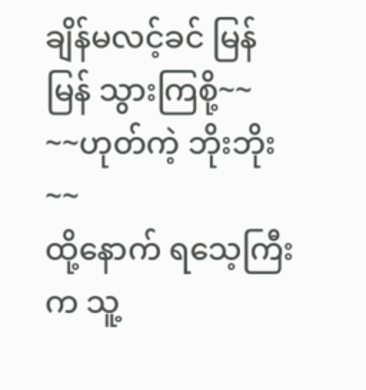ချိန်မလင့်ခင် မြန်မြန် သွားကြစို့~~
~~ဟုတ်ကဲ့ ဘိုးဘိုး~~
ထို့နောက် ရသေ့ကြီးက သူ့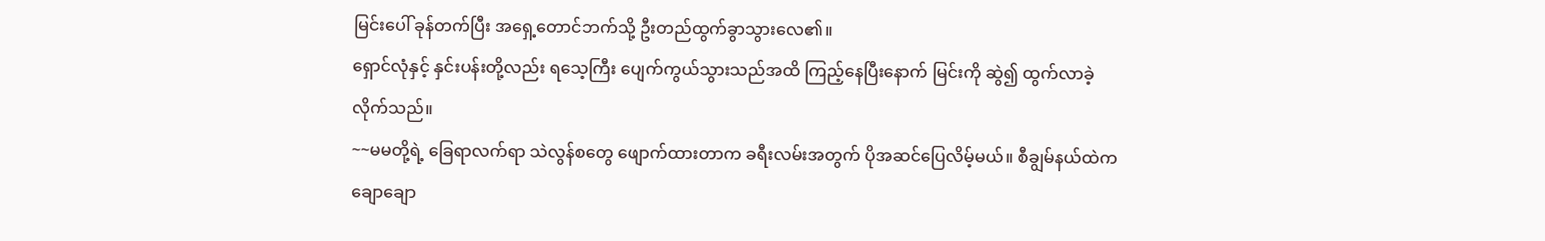မြင်းပေါ် ခုန်တက်ပြီး အရှေ့တောင်ဘက်သို့ ဦးတည်ထွက်ခွာသွားလေ၏။
ရှောင်လုံနှင့် နှင်းပန်းတို့လည်း ရသေ့ကြီး ပျေက်ကွယ်သွားသည်အထိ ကြည့်နေပြီးနောက် မြင်းကို ဆွဲ၍ ထွက်လာခဲ့လိုက်သည်။
~~မမတို့ရဲ့ ခြေရာလက်ရာ သဲလွန်စတွေ ဖျောက်ထားတာက ခရီးလမ်းအတွက် ပိုအဆင်ပြေလိမ့်မယ်။ စီချွမ်နယ်ထဲက ချောချော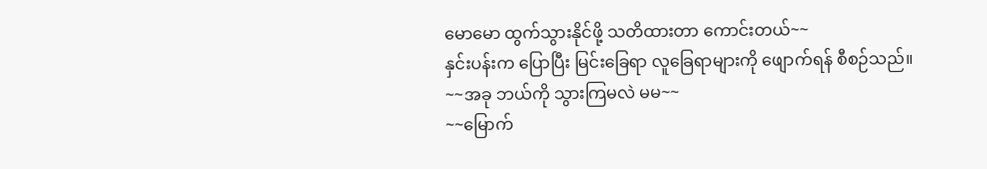မောမော ထွက်သွားနိုင်ဖို့ သတိထားတာ ကောင်းတယ်~~
နှင်းပန်းက ပြောပြီး မြင်းခြေရာ လူခြေရာများကို ဖျောက်ရန် စီစဉ်သည်။
~~အခု ဘယ်ကို သွားကြမလဲ မမ~~
~~မြောက်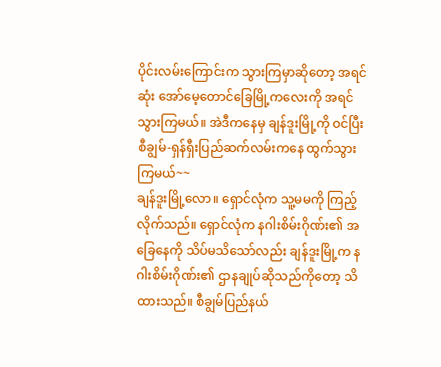ပိုင်းလမ်းကြောင်းက သွားကြမှာဆိုတော့ အရင်ဆုံး အော်မေ့တောင်ခြေမြို့ကလေးကို အရင်သွားကြမယ်။ အဲဒီကနေမှ ချန်ဒူးမြို့ကို ဝင်ပြီး စီချွမ်-ရှန်ရှီးပြည်ဆက်လမ်းကနေ ထွက်သွားကြမယ်~~
ချန်ဒူးမြို့လော။ ရှောင်လုံက သူ့မမကို ကြည့်လိုက်သည်။ ရှောင်လုံက နဂါးစိမ်းဂိုဏ်း၏ အခြေနေကို သိပ်မသိသော်လည်း ချန်ဒူးမြို့က နဂါးစိမ်းဂိုဏ်း၏ ဌာနချုပ်ဆိုသည်ကိုတော့ သိထားသည်။ စီချွမ်ပြည်နယ်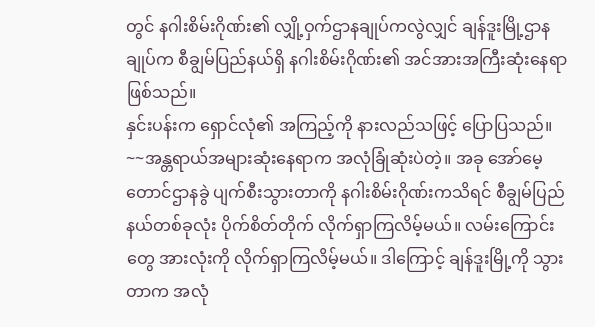တွင် နဂါးစိမ်းဂိုဏ်း၏ လျှို့ဝှက်ဌာနချုပ်ကလွဲလျှင် ချန်ဒူးမြို့ဌာနချုပ်က စီချွမ်ပြည်နယ်ရှိ နဂါးစိမ်းဂိုဏ်း၏ အင်အားအကြီးဆုံးနေရာဖြစ်သည်။
နှင်းပန်းက ရှောင်လုံ၏ အကြည့်ကို နားလည်သဖြင့် ပြောပြသည်။
~~အန္တရာယ်အများဆုံးနေရာက အလုံခြုံဆုံးပဲတဲ့။ အခု အော်မေ့တောင်ဌာနခွဲ ပျက်စီးသွားတာကို နဂါးစိမ်းဂိုဏ်းကသိရင် စီချွမ်ပြည်နယ်တစ်ခုလုံး ပိုက်စိတ်တိုက် လိုက်ရှာကြလိမ့်မယ်။ လမ်းကြောင်းတွေ အားလုံးကို လိုက်ရှာကြလိမ့်မယ်။ ဒါကြောင့် ချန်ဒူးမြို့ကို သွားတာက အလုံ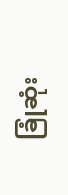ခြုံဆုံး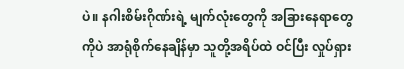ပဲ။ နဂါးစိမ်းဂိုဏ်းရဲ့ မျက်လုံးတွေကို အခြားနေရာတွေကိုပဲ အာရုံစိုက်နေချိန်မှာ သူတို့အရိပ်ထဲ ဝင်ပြီး လှုပ်ရှား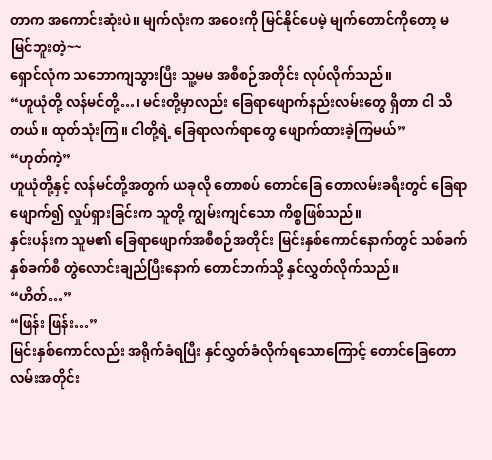တာက အကောင်းဆုံးပဲ။ မျက်လုံးက အဝေးကို မြင်နိုင်ပေမဲ့ မျက်တောင်ကိုတော့ မမြင်ဘူးတဲ့~~
ရှောင်လုံက သဘောကျသွားပြီး သူ့မမ အစီစဉ်အတိုင်း လုပ်လိုက်သည်။
“ဟူယုံတို့ လန်မင်တို့…၊ မင်းတို့မှာလည်း ခြေရာဖျောက်နည်းလမ်းတွေ ရှိတာ ငါ သိတယ်။ ထုတ်သုံးကြ။ ငါတို့ရဲ့ ခြေရာလက်ရာတွေ ဖျောက်ထားခဲ့ကြမယ်”
“ဟုတ်ကဲ့”
ဟူယုံတို့နှင့် လန်မင်တို့အတွက် ယခုလို တောစပ် တောင်ခြေ တောလမ်းခရီးတွင် ခြေရာဖျောက်၍ လှုပ်ရှားခြင်းက သူတို့ ကျွမ်းကျင်သော ကိစ္စဖြစ်သည်။
နှင်းပန်းက သူမ၏ ခြေရာဖျောက်အစီစဉ်အတိုင်း မြင်းနှစ်ကောင်နောက်တွင် သစ်ခက်နှစ်ခက်စီ တွဲလောင်းချည်ပြီးနောက် တောင်ဘက်သို့ နှင်လွှတ်လိုက်သည်။
“ဟိတ်…”
“ဖြန်း ဖြန်း…”
မြင်းနှစ်ကောင်လည်း အရိုက်ခံရပြီး နှင်လွှတ်ခံလိုက်ရသောကြောင့် တောင်ခြေတောလမ်းအတိုင်း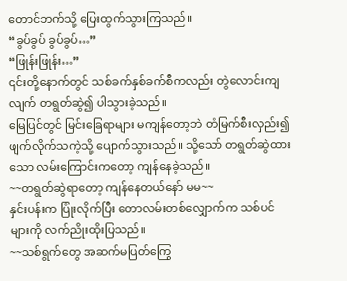တောင်ဘက်သို့ ပြေးထွက်သွားကြသည်။
“ခွပ်ခွပ် ခွပ်ခွပ်…”
“ဖြုန်းဖြုန်း…”
၎င်းတို့နောက်တွင် သစ်ခက်နှစ်ခက်စီကလည်း တွဲလောင်းကျလျက် တရွတ်ဆွဲ၍ ပါသွားခဲ့သည်။
မြေပြင်တွင် မြင်းခြေရာများ မကျန်တော့ဘဲ တံမြက်စီးလှည်း၍ ဖျက်လိုက်သကဲ့သို့ ပျောက်သွားသည်။ သို့သော် တရွတ်ဆွဲထားသော လမ်းကြောင်းကတော့ ကျန်နေခဲ့သည်။
~~တရွတ်ဆွဲရာတော့ ကျန်နေတယ်နော် မမ~~
နှင်းပန်းက ပြုံးလိုက်ပြီး တောလမ်းတစ်လျှောက်က သစ်ပင်များကို လက်ညိုးထိုးပြသည်။
~~သစ်ရွက်တွေ အဆက်မပြတ်ကြွေ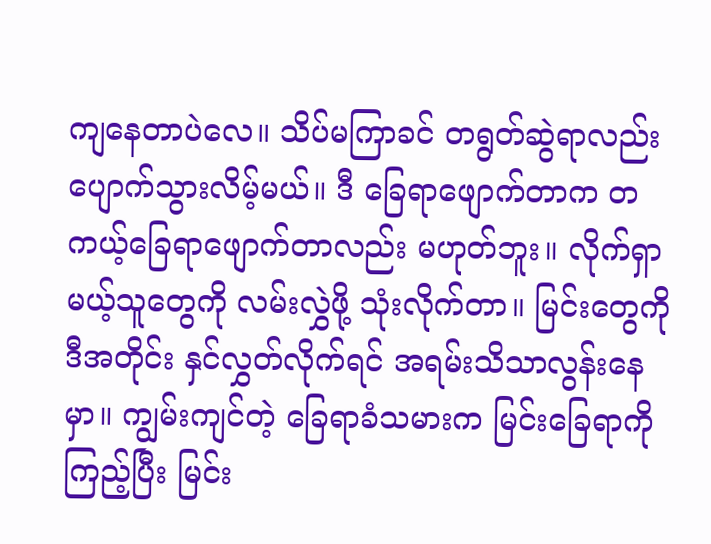ကျနေတာပဲလေ။ သိပ်မကြာခင် တရွတ်ဆွဲရာလည်း ပျောက်သွားလိမ့်မယ်။ ဒီ ခြေရာဖျောက်တာက တကယ့်ခြေရာဖျောက်တာလည်း မဟုတ်ဘူး။ လိုက်ရှာမယ့်သူတွေကို လမ်းလွှဲဖို့ သုံးလိုက်တာ။ မြင်းတွေကို ဒီအတိုင်း နှင်လွှတ်လိုက်ရင် အရမ်းသိသာလွန်းနေမှာ။ ကျွမ်းကျင်တဲ့ ခြေရာခံသမားက မြင်းခြေရာကို ကြည့်ပြီး မြင်း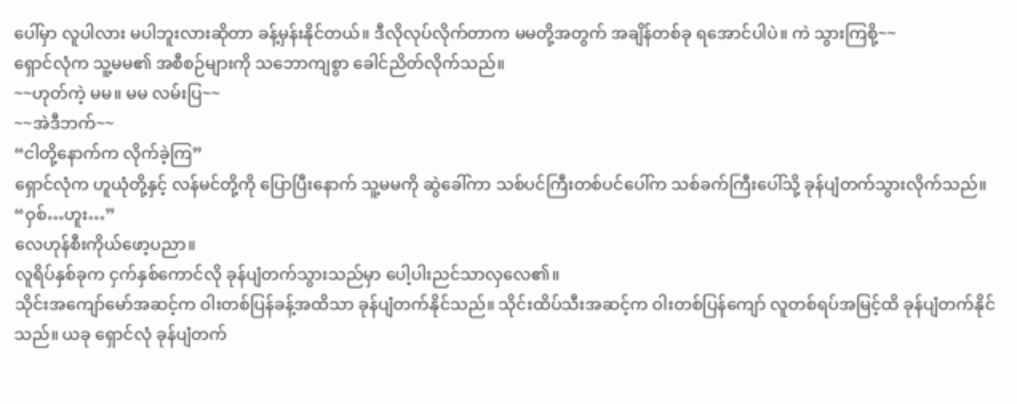ပေါ်မှာ လူပါလား မပါဘူးလားဆိုတာ ခန့်မှန်းနိုင်တယ်။ ဒီလိုလုပ်လိုက်တာက မမတို့အတွက် အချိန်တစ်ခု ရအောင်ပါပဲ။ ကဲ သွားကြစို့~~
ရှောင်လုံက သူ့မမ၏ အစီစဉ်များကို သဘောကျစွာ ခေါင်ညိတ်လိုက်သည်။
~~ဟုတ်ကဲ့ မမ။ မမ လမ်းပြ~~
~~အဲဒီဘက်~~
“ငါတို့နောက်က လိုက်ခဲ့ကြ”
ရှောင်လုံက ဟူယုံတို့နှင့် လန်မင်တို့ကို ပြောပြီးနောက် သူ့မမကို ဆွဲခေါ်ကာ သစ်ပင်ကြီးတစ်ပင်ပေါ်က သစ်ခက်ကြီးပေါ်သို့ ခုန်ပျံတက်သွားလိုက်သည်။
“ဝှစ်…ဟူး…”
လေဟုန်စီးကိုယ်ဖော့ပညာ။
လူရိပ်နှစ်ခုက ငှက်နှစ်ကောင်လို ခုန်ပျံတက်သွားသည်မှာ ပေါ့ပါးညင်သာလှလေ၏။
သိုင်းအကျော်မော်အဆင့်က ဝါးတစ်ပြန်ခန့်အထိသာ ခုန်ပျံတက်နိုင်သည်။ သိုင်းထိပ်သီးအဆင့်က ဝါးတစ်ပြန်ကျော် လူတစ်ရပ်အမြင့်ထိ ခုန်ပျံတက်နိုင်သည်။ ယခု ရှောင်လုံ ခုန်ပျံတက်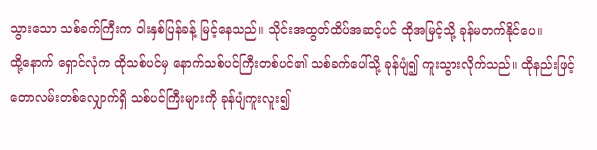သွားသော သစ်ခက်ကြီးက ဝါးနှစ်ပြန်ခန့် မြင့်နေသည်။ သိုင်းအထွတ်ထိပ်အဆင့်ပင် ထိုအမြင့်သို့ ခုန်မတက်နိုင်ပေ။
ထို့နောက် ရှောင်လုံက ထိုသစ်ပင်မှ နောက်သစ်ပင်ကြီးတစ်ပင်၏ သစ်ခက်ပေါ်သို့ ခုန်ပျံ၍ ကူးသွားလိုက်သည်။ ထိုနည်းဖြင့် တောလမ်းတစ်လျှောက်ရှိ သစ်ပင်ကြီးများကို ခုန်ပျံကူးလူး၍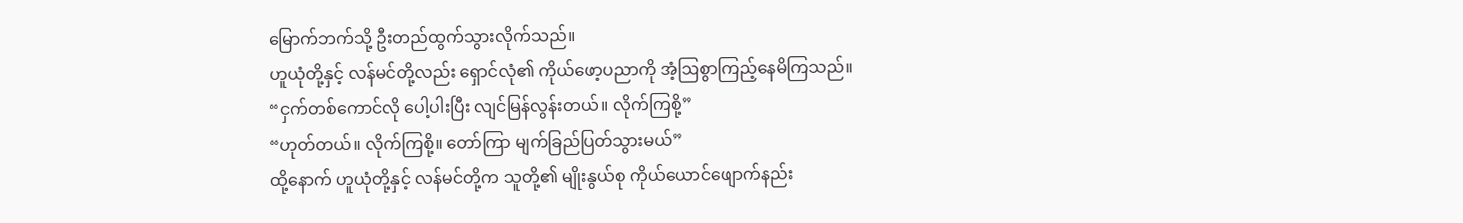မြောက်ဘက်သို့ ဦးတည်ထွက်သွားလိုက်သည်။
ဟူယုံတို့နှင့် လန်မင်တို့လည်း ရှောင်လုံ၏ ကိုယ်ဖော့ပညာကို အံ့ဩစွာကြည့်နေမိကြသည်။
“ငှက်တစ်ကောင်လို ပေါ့ပါးပြီး လျင်မြန်လွန်းတယ်။ လိုက်ကြစို့”
“ဟုတ်တယ်။ လိုက်ကြစို့။ တော်ကြာ မျက်ခြည်ပြတ်သွားမယ်”
ထို့နောက် ဟူယုံတို့နှင့် လန်မင်တို့က သူတို့၏ မျိုးနွယ်စု ကိုယ်ယောင်ဖျောက်နည်း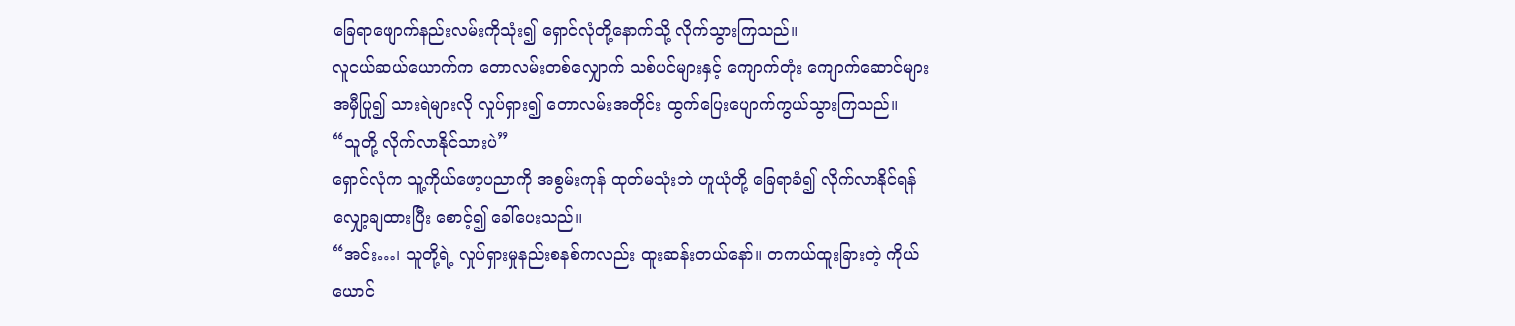ခြေရာဖျောက်နည်းလမ်းကိုသုံး၍ ရှောင်လုံတို့နောက်သို့ လိုက်သွားကြသည်။
လူငယ်ဆယ်ယောက်က တောလမ်းတစ်လျှောက် သစ်ပင်များနှင့် ကျောက်တုံး ကျောက်ဆောင်များ အမှီပြု၍ သားရဲများလို လှုပ်ရှား၍ တောလမ်းအတိုင်း ထွက်ပြေးပျောက်ကွယ်သွားကြသည်။
“သူတို့ လိုက်လာနိုင်သားပဲ”
ရှောင်လုံက သူ့ကိုယ်ဖော့ပညာကို အစွမ်းကုန် ထုတ်မသုံးဘဲ ဟူယုံတို့ ခြေရာခံ၍ လိုက်လာနိုင်ရန် လျှော့ချထားပြီး စောင့်၍ ခေါ်ပေးသည်။
“အင်း…၊ သူတို့ရဲ့ လှုပ်ရှားမှုနည်းစနစ်ကလည်း ထူးဆန်းတယ်နော်။ တကယ်ထူးခြားတဲ့ ကိုယ်ယောင်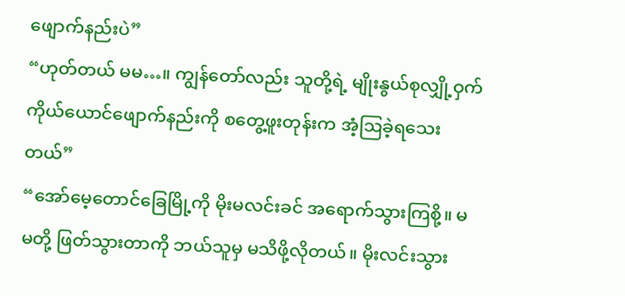ဖျောက်နည်းပဲ”
“ဟုတ်တယ် မမ…။ ကျွန်တော်လည်း သူတို့ရဲ့ မျိုးနွယ်စုလျှို့ဝှက် ကိုယ်ယောင်ဖျောက်နည်းကို စတွေ့ဖူးတုန်းက အံ့ဩခဲ့ရသေးတယ်”
“အော်မေ့တောင်ခြေမြို့ကို မိုးမလင်းခင် အရောက်သွားကြစို့။ မမတို့ ဖြတ်သွားတာကို ဘယ်သူမှ မသိဖို့လိုတယ်။ မိုးလင်းသွား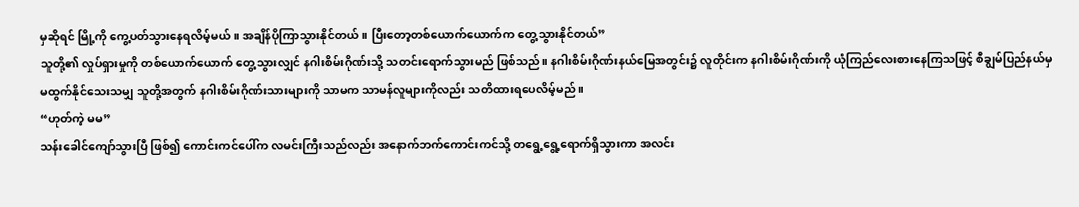မှဆိုရင် မြို့ကို ကွေ့ပတ်သွားနေရလိမ့်မယ်။ အချိန်ပိုကြာသွားနိုင်တယ်။ ပြီးတော့တစ်ယောက်ယောက်က တွေ့သွားနိုင်တယ်”
သူတို့၏ လှုပ်ရှားမှုကို တစ်ယောက်ယောက် တွေ့သွားလျှင် နဂါးစိမ်းဂိုဏ်းသို့ သတင်းရောက်သွားမည် ဖြစ်သည်။ နဂါးစိမ်းဂိုဏ်းနယ်မြေအတွင်း၌ လူတိုင်းက နဂါးစိမ်းဂိုဏ်းကို ယုံကြည်လေးစားနေကြသဖြင့် စီချွမ်ပြည်နယ်မှ မထွက်နိုင်သေးသမျှ သူတို့အတွက် နဂါးစိမ်းဂိုဏ်းသားများကို သာမက သာမန်လူများကိုလည်း သတိထားရပေလိမ့်မည်။
“ဟုတ်ကဲ့ မမ”
သန်းခေါင်ကျော်သွားပြီ ဖြစ်၍ ကောင်းကင်ပေါ်က လမင်းကြီးသည်လည်း အနောက်ဘက်ကောင်းကင်သို့ တရွေ့ရွေ့ရောက်ရှိသွားကာ အလင်း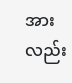အားလည်း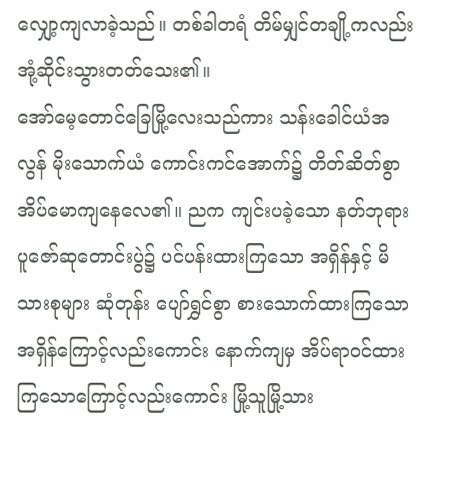လျှော့ကျလာခဲ့သည်။ တစ်ခါတရံ တိမ်မျှင်တချို့ကလည်း အုံ့ဆိုင်းသွားတတ်သေး၏။
အော်မေ့တောင်ခြေမြို့လေးသည်ကား သန်းခေါင်ယံအလွန် မိုးသောက်ယံ ကောင်းကင်အောက်၌ တိတ်ဆိတ်စွာ အိပ်မောကျနေလေ၏။ ညက ကျင်းပခဲ့သော နတ်ဘုရားပူဇော်ဆုတောင်းပွဲ၌ ပင်ပန်းထားကြသော အရှိန်နှင့် မိသားစုများ ဆုံတုန်း ပျော်ရွှင်စွာ စားသောက်ထားကြသော အရှိန်ကြောင့်လည်းကောင်း နောက်ကျမှ အိပ်ရာဝင်ထားကြသောကြောင့်လည်းကောင်း မြို့သူမြို့သား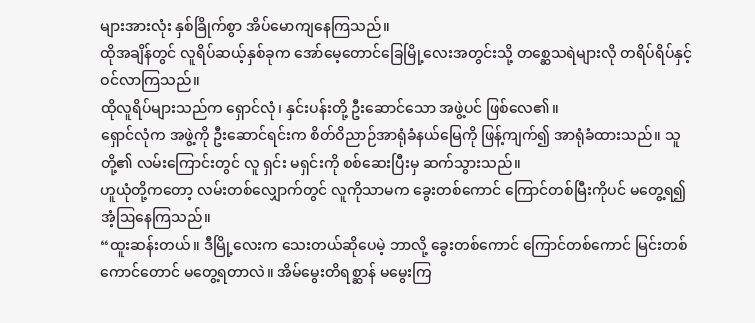များအားလုံး နှစ်ခြိုက်စွာ အိပ်မောကျနေကြသည်။
ထိုအချိန်တွင် လူရိပ်ဆယ့်နှစ်ခုက အော်မေ့တောင်ခြေမြို့လေးအတွင်းသို့ တစ္ဆေသရဲများလို တရိပ်ရိပ်နှင့် ဝင်လာကြသည်။
ထိုလူရိပ်များသည်က ရှောင်လုံ၊ နှင်းပန်းတို့ ဦးဆောင်သော အဖွဲ့ပင် ဖြစ်လေ၏။
ရှောင်လုံက အဖွဲ့ကို ဦးဆောင်ရင်းက စိတ်ဝိညာဉ်အာရုံခံနယ်မြေကို ဖြန့်ကျက်၍ အာရုံခံထားသည်။ သူတို့၏ လမ်းကြောင်းတွင် လူ ရှင်း မရှင်းကို စစ်ဆေးပြီးမှ ဆက်သွားသည်။
ဟူယုံတို့ကတော့ လမ်းတစ်လျှောက်တွင် လူကိုသာမက ခွေးတစ်ကောင် ကြောင်တစ်မြီးကိုပင် မတွေ့ရ၍ အံ့ဩနေကြသည်။
“ထူးဆန်းတယ်။ ဒီမြို့လေးက သေးတယ်ဆိုပေမဲ့ ဘာလို့ ခွေးတစ်ကောင် ကြောင်တစ်ကောင် မြင်းတစ်ကောင်တောင် မတွေ့ရတာလဲ။ အိမ်မွေးတိရစ္ဆာန် မမွေးကြ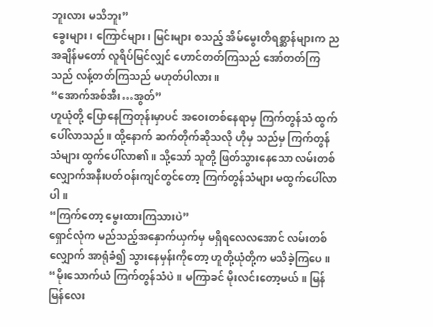ဘူးလား မသိဘူး”
ခွေးများ၊ ကြောင်များ၊ မြင်းများ စသည့် အိမ်မွေးတိရစ္ဆာန်များက ညအချိန်မတော် လူရိပ်မြင်လျှင် ဟောင်တတ်ကြသည် အော်တတ်ကြသည် လန့်တတ်ကြသည် မဟုတ်ပါလား။
“အောက်အစ်အီး…အွတ်”
ဟူယုံတို့ ပြောနေကြတုန်းမှာပင် အဝေးတစ်နေရာမှ ကြက်တွန်သံ ထွက်ပေါ်လာသည်။ ထို့နောက် ဆက်တိုက်ဆိုသလို ဟိုမှ သည်မှ ကြက်တွန်သံများ ထွက်ပေါ်လာ၏။ သို့သော် သူတို့ ဖြတ်သွားနေသော လမ်းတစ်လျှောက်အနီးပတ်ဝန်းကျင်တွင်တော့ ကြက်တွန်သံများ မထွက်ပေါ်လာပါ။
“ကြက်တော့ မွေးထားကြသားပဲ”
ရှောင်လုံက မည်သည့်အနှောက်ယှက်မှ မရှိရလေလအောင် လမ်းတစ်လျှောက် အာရုံခံ၍ သွားနေမှန်းကိုတော့ ဟူတို့ယုံတို့က မသိခဲ့ကြပေ။
“မိုးသောက်ယံ ကြက်တွန်သံပဲ။ မကြာခင် မိုးလင်းတော့မယ်။ မြန်မြန်လေး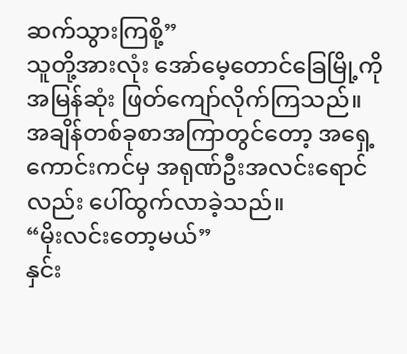ဆက်သွားကြစို့”
သူတို့အားလုံး အော်မေ့တောင်ခြေမြို့ကို အမြန်ဆုံး ဖြတ်ကျော်လိုက်ကြသည်။
အချိန်တစ်ခုစာအကြာတွင်တော့ အရှေ့ကောင်းကင်မှ အရုဏ်ဦးအလင်းရောင်လည်း ပေါ်ထွက်လာခဲ့သည်။
“မိုးလင်းတော့မယ်”
နှင်း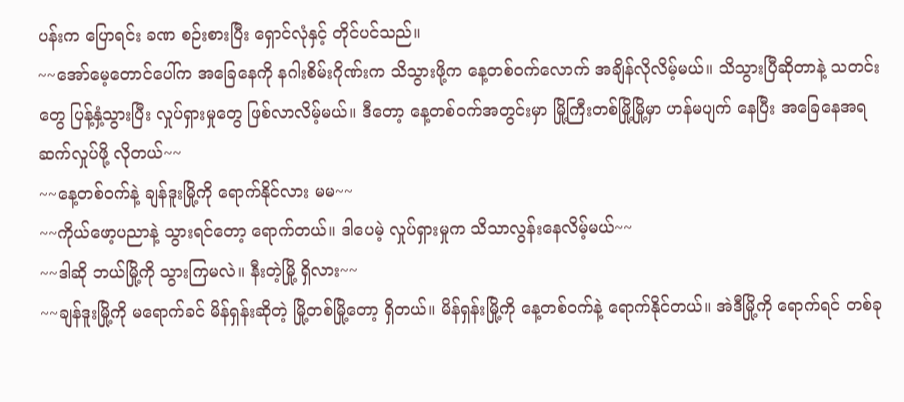ပန်းက ပြောရင်း ခဏ စဉ်းစားပြီး ရှောင်လုံနှင့် တိုင်ပင်သည်။
~~အော်မေ့တောင်ပေါ်က အခြေနေကို နဂါးစိမ်းဂိုဏ်းက သိသွားဖို့က နေ့တစ်ဝက်လောက် အချိန်လိုလိမ့်မယ်။ သိသွားပြီဆိုတာနဲ့ သတင်းတွေ ပြန့်နှံ့သွားပြီး လှုပ်ရှားမှုတွေ ဖြစ်လာလိမ့်မယ်။ ဒီတော့ နေ့တစ်ဝက်အတွင်းမှာ မြို့ကြီးတစ်မြို့မြို့မှာ ဟန်မပျက် နေပြီး အခြေနေအရ ဆက်လှုပ်ဖို့ လိုတယ်~~
~~နေ့တစ်ဝက်နဲ့ ချန်ဒူးမြို့ကို ရောက်နိုင်လား မမ~~
~~ကိုယ်ဖော့ပညာနဲ့ သွားရင်တော့ ရောက်တယ်။ ဒါပေမဲ့ လှုပ်ရှားမှုက သိသာလွန်းနေလိမ့်မယ်~~
~~ဒါဆို ဘယ်မြို့ကို သွားကြမလဲ။ နီးတဲ့မြို့ ရှိလား~~
~~ချန်ဒူးမြို့ကို မရောက်ခင် မိန်ရှန်းဆိုတဲ့ မြို့တစ်မြို့တော့ ရှိတယ်။ မိန်ရှန်းမြို့ကို နေ့တစ်ဝက်နဲ့ ရောက်နိုင်တယ်။ အဲဒီမြို့ကို ရောက်ရင် တစ်ခု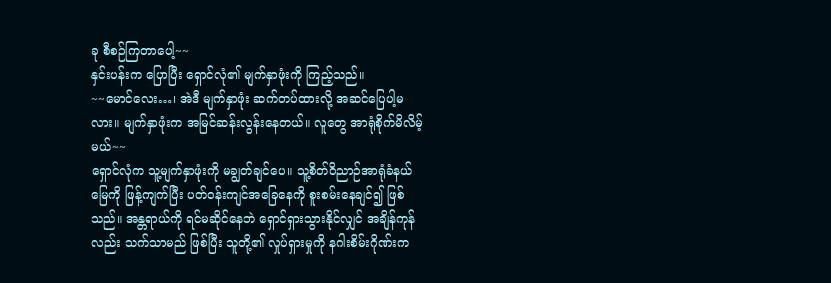ခု စီစဉ်ကြတာပေါ့~~
နှင်းပန်းက ပြောပြီး ရှောင်လုံ၏ မျက်နှာဖုံးကို ကြည့်သည်။
~~မောင်လေး…၊ အဲဒီ မျက်နှာဖုံး ဆက်တပ်ထားလို့ အဆင်ပြေပါ့မလား။ မျက်နှာဖုံးက အမြင်ဆန်းလွန်းနေတယ်။ လူတွေ အာရုံစိုက်မိလိမ့်မယ်~~
ရှောင်လုံက သူ့မျက်နှာဖုံးကို မချွတ်ချင်ပေ။ သူ့စိတ်ဝိညာဉ်အာရုံခံနယ်မြေကို ဖြန့်ကျက်ပြီး ပတ်ဝန်းကျင်အခြေနေကို စူးစမ်းနေချင်၍ ဖြစ်သည်။ အန္တရာယ်ကို ရင်မဆိုင်နေဘဲ ရှောင်ရှားသွားနိုင်လျှင် အချိန်ကုန်လည်း သက်သာမည် ဖြစ်ပြီး သူတို့၏ လှုပ်ရှားမှုကို နဂါးစိမ်းဂိုဏ်းက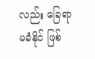လည်း ခြေရာမခံနိုင် ဖြစ်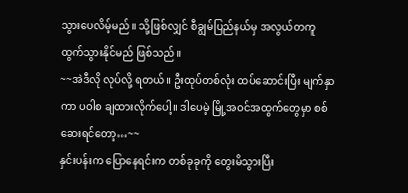သွားပေလိမ့်မည်။ သို့ဖြစ်လျှင် စီချွမ်ပြည်နယ်မှ အလွယ်တကူ ထွက်သွားနိုင်မည် ဖြစ်သည်။
~~အဲဒီလို လုပ်လို့ ရတယ်။ ဦးထုပ်တစ်လုံး ထပ်ဆောင်းပြီး မျက်နှာကာ ပဝါစ ချထားလိုက်ပေါ့။ ဒါပေမဲ့ မြို့အဝင်အထွက်တွေမှာ စစ်ဆေးရင်တော့…~~
နှင်းပန်းက ပြောနေရင်းက တစ်ခုခုကို တွေးမိသွားပြီး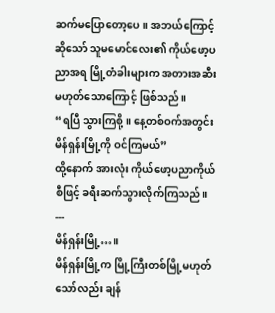ဆက်မပြောတော့ပေ။ အဘယ်ကြောင့်ဆိုသော် သူမမောင်လေး၏ ကိုယ်ဖော့ပညာအရ မြို့တံခါးများက အတားအဆီး မဟုတ်သောကြောင့် ဖြစ်သည်။
“ရပြီ သွားကြစို့။ နေ့တစ်ဝက်အတွင်း မိန်ရှန်းမြို့ကို ဝင်ကြမယ်”
ထို့နောက် အားလုံး ကိုယ်ဖော့ပညာကိုယ်စီဖြင့် ခရီးဆက်သွားလိုက်ကြသည်။
---
မိန်ရှန်းမြို့…။
မိန်ရှန်းမြို့က မြို့ကြီးတစ်မြို့မဟုတ်သော်လည်း ချန်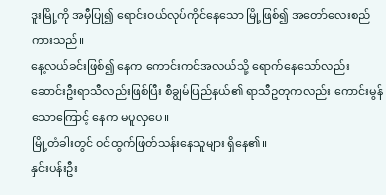ဒူးမြို့ကို အမှီပြု၍ ရောင်းဝယ်လုပ်ကိုင်နေသော မြို့ဖြစ်၍ အတော်လေးစည်ကားသည်။
နေ့လယ်ခင်းဖြစ်၍ နေက ကောင်းကင်အလယ်သို့ ရောက်နေသော်လည်း ဆောင်းဦးရာသီလည်းဖြစ်ပြီး စီချွမ်ပြည်နယ်၏ ရာသီဥတုကလည်း ကောင်းမွန်သောကြောင့် နေက မပူလှပေ။
မြို့တံခါးတွင် ဝင်ထွက်ဖြတ်သန်းနေသူများ ရှိနေ၏။
နှင်းပန်းဦး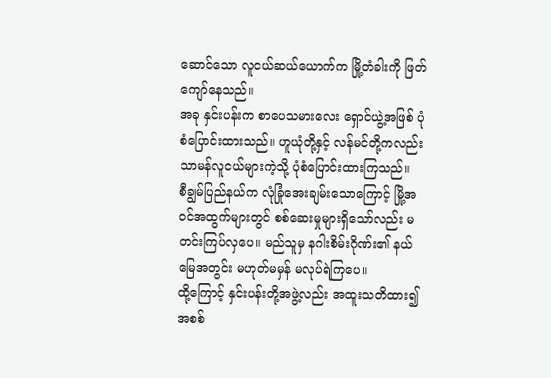ဆောင်သော လူငယ်ဆယ်ယောက်က မြို့တံခါးကို ဖြတ်ကျော်နေသည်။
အခု နှင်းပန်းက စာပေသမားလေး ရှောင်ယွဲ့အဖြစ် ပုံစံပြောင်းထားသည်။ ဟူယုံတို့နှင့် လန်မင်တို့ကလည်း သာမန်လူငယ်များကဲ့သို့ ပုံစံပြောင်းထားကြသည်။
စီချွမ်ပြည်နယ်က လုံခြုံအေးချမ်းသောကြောင့် မြို့အဝင်အထွက်များတွင် စစ်ဆေးမှုများရှိသော်လည်း မတင်းကြပ်လှပေ။ မည်သူမှ နဂါးစိမ်းဂိုဏ်း၏ နယ်မြေအတွင်း မဟုတ်မမှန် မလုပ်ရဲကြပေ။
ထို့ကြောင့် နှင်းပန်းတို့အဖွဲ့လည်း အထူးသတိထား၍ အစစ်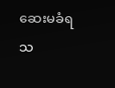ဆေးမခံရသ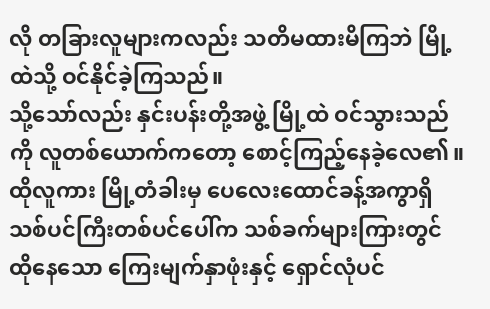လို တခြားလူများကလည်း သတိမထားမိကြဘဲ မြို့ထဲသို့ ဝင်နိုင်ခဲ့ကြသည်။
သို့သော်လည်း နှင်းပန်းတို့အဖွဲ့ မြို့ထဲ ဝင်သွားသည်ကို လူတစ်ယောက်ကတော့ စောင့်ကြည့်နေခဲ့လေ၏။ ထိုလူကား မြို့တံခါးမှ ပေလေးထောင်ခန့်အကွာရှိ သစ်ပင်ကြီးတစ်ပင်ပေါ်က သစ်ခက်များကြားတွင် ထိုနေသော ကြေးမျက်နှာဖုံးနှင့် ရှောင်လုံပင်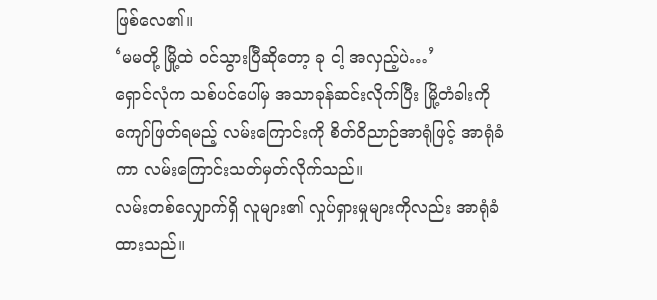ဖြစ်လေ၏။
‘မမတို့ မြို့ထဲ ဝင်သွားပြီဆိုတော့ ခု ငါ့ အလှည့်ပဲ…’
ရှောင်လုံက သစ်ပင်ပေါ်မှ အသာခုန်ဆင်းလိုက်ပြီး မြို့တံခါးကို ကျော်ဖြတ်ရမည့် လမ်းကြောင်းကို စိတ်ဝိညာဉ်အာရုံဖြင့် အာရုံခံကာ လမ်းကြောင်းသတ်မှတ်လိုက်သည်။
လမ်းတစ်လျှောက်ရှိ လူများ၏ လှုပ်ရှားမှုများကိုလည်း အာရုံခံထားသည်။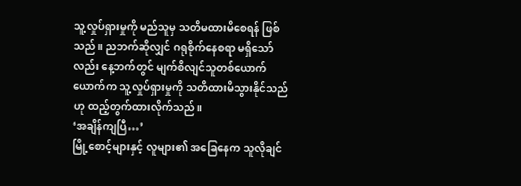သူ့လှုပ်ရှားမှုကို မည်သူမှ သတိမထားမိစေရန် ဖြစ်သည်။ ညဘက်ဆိုလျှင် ဂရုစိုက်နေစရာ မရှိသော်လည်း နေ့ဘက်တွင် မျက်စိလျင်သူတစ်ယောက်ယောက်က သူ့လှုပ်ရှားမှုကို သတိထားမိသွားနိုင်သည်ဟု ထည့်တွက်ထားလိုက်သည်။
‘အချိန်ကျပြီ…’
မြို့စောင့်များနှင့် လူများ၏ အခြေနေက သူလိုချင်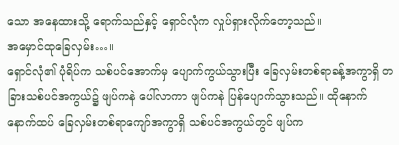သော အနေထားသို့ ရောက်သည်နှင့် ရှောင်လုံက လှုပ်ရှားလိုက်တော့သည်။
အမှောင်ထုခြေလှမ်း…။
ရှောင်လုံ၏ ပုံရိပ်က သစ်ပင်အောက်မှ ပျောက်ကွယ်သွားပြီး ခြေလှမ်းတစ်ရာခန့်အကွာရှိ တခြားသစ်ပင်အကွယ်၌ ဖျပ်ကနဲ ပေါ်လာကာ ဖျပ်ကနဲ ပြန်ပျောက်သွားသည်။ ထိုနောက် နောက်ထပ် ခြေလှမ်းတစ်ရာကျော်အကွာရှိ သစ်ပင်အကွယ်တွင် ဖျပ်က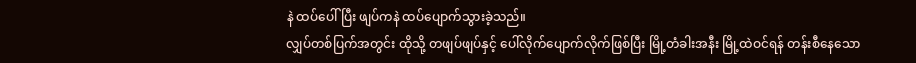နဲ ထပ်ပေါ်ပြီး ဖျပ်ကနဲ ထပ်ပျောက်သွားခဲ့သည်။
လျှပ်တစ်ပြက်အတွင်း ထိုသို့ တဖျပ်ဖျပ်နှင့် ပေါ်လိုက်ပျောက်လိုက်ဖြစ်ပြီး မြို့တံခါးအနီး မြို့ထဲဝင်ရန် တန်းစီနေသော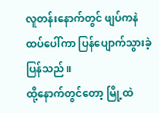လူတန်းနောက်တွင် ဖျပ်ကနဲထပ်ပေါ်ကာ ပြန်ပျောက်သွားခဲ့ပြန်သည်။
ထို့နောက်တွင်တော့ မြို့ထဲ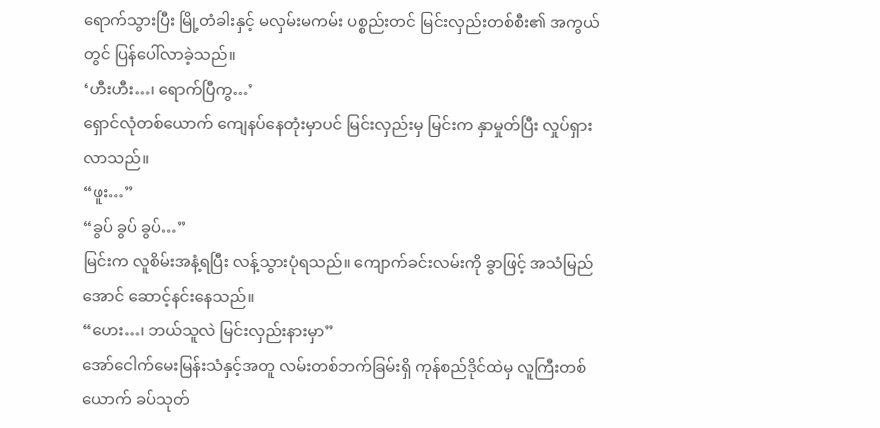ရောက်သွားပြီး မြို့တံခါးနှင့် မလှမ်းမကမ်း ပစ္စည်းတင် မြင်းလှည်းတစ်စီး၏ အကွယ်တွင် ပြန်ပေါ်လာခဲ့သည်။
‘ဟီးဟီး…၊ ရောက်ပြီကွ…’
ရှောင်လုံတစ်ယောက် ကျေနပ်နေတုံးမှာပင် မြင်းလှည်းမှ မြင်းက နှာမှုတ်ပြီး လှုပ်ရှားလာသည်။
“ဖူး…”
“ခွပ် ခွပ် ခွပ်…”
မြင်းက လူစိမ်းအနံ့ရပြီး လန့်သွားပုံရသည်။ ကျောက်ခင်းလမ်းကို ခွာဖြင့် အသံမြည်အောင် ဆောင့်နင်းနေသည်။
“ဟေး…၊ ဘယ်သူလဲ မြင်းလှည်းနားမှာ”
အော်ငေါက်မေးမြန်းသံနှင့်အတူ လမ်းတစ်ဘက်ခြမ်းရှိ ကုန်စည်ဒိုင်ထဲမှ လူကြီးတစ်ယောက် ခပ်သုတ်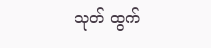သုတ် ထွက်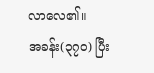လာလေ၏။
အခန်း(၃၇၀) ပြီး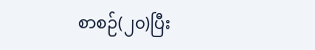စာစဉ်(၂၀)ပြီး